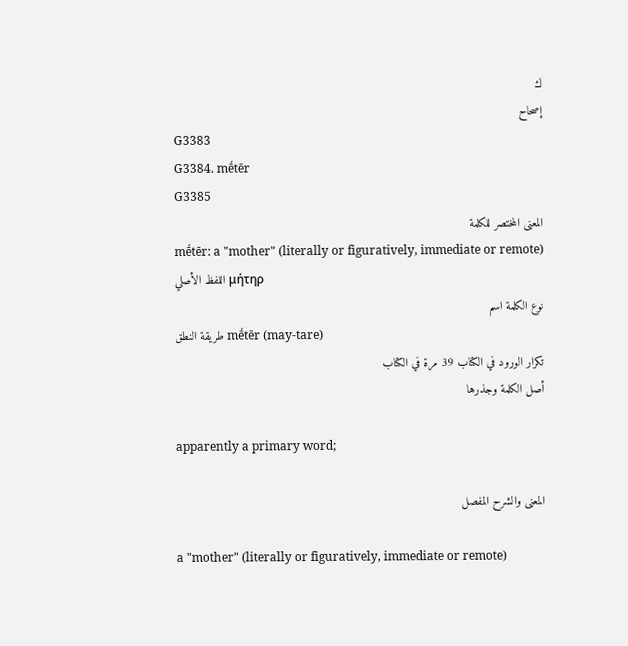ك
إصحاح
G3383
G3384. mḗtēr
G3385
المعنى المختصر للكلمة
mḗtēr: a "mother" (literally or figuratively, immediate or remote)
اللفظ الأصلي μήτηρ
نوع الكلمة اسم
طريقة النطق mḗtēr (may-tare)
تكرار الورود في الكتاب 39 مرة في الكتاب
أصل الكلمة وجذرها

apparently a primary word;

المعنى والشرح المفصل

a "mother" (literally or figuratively, immediate or remote)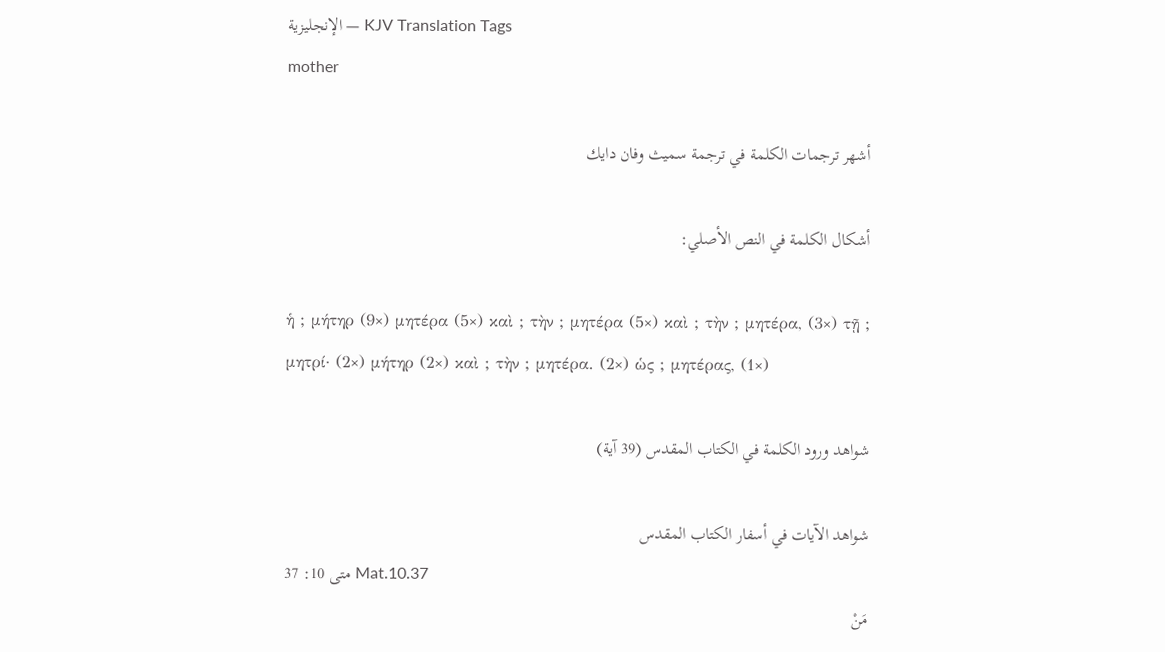الإنجليزية — KJV Translation Tags
mother

أشهر ترجمات الكلمة في ترجمة سميث وفان دايك

أشكال الكلمة في النص الأصلي:

ἡ ; μήτηρ (9×) μητέρα (5×) καὶ ; τὴν ; μητέρα (5×) καὶ ; τὴν ; μητέρα, (3×) τῇ ; μητρί· (2×) μήτηρ (2×) καὶ ; τὴν ; μητέρα. (2×) ὡς ; μητέρας, (1×)

شواهد ورود الكلمة في الكتاب المقدس (39 آية)

شواهد الآيات في أسفار الكتاب المقدس
متى 10: 37 Mat.10.37
مَنْ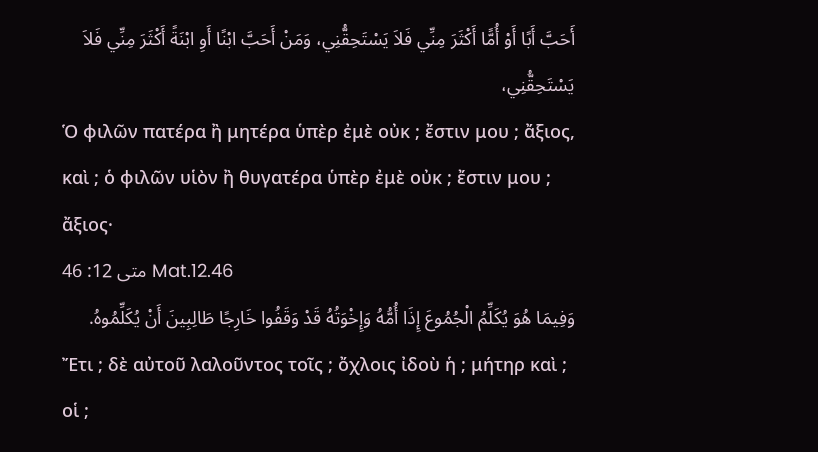أَحَبَّ أَبًا أَوْ أُمًّا أَكْثَرَ مِنِّي فَلاَ يَسْتَحِقُّنِي، وَمَنْ أَحَبَّ ابْنًا أَوِ ابْنَةً أَكْثَرَ مِنِّي فَلاَ يَسْتَحِقُّنِي،
Ὁ φιλῶν πατέρα ἢ μητέρα ὑπὲρ ἐμὲ οὐκ ; ἔστιν μου ; ἄξιος, καὶ ; ὁ φιλῶν υἱὸν ἢ θυγατέρα ὑπὲρ ἐμὲ οὐκ ; ἔστιν μου ; ἄξιος·
متى 12: 46 Mat.12.46
وَفِيمَا هُوَ يُكَلِّمُ الْجُمُوعَ إِذَا أُمُّهُ وَإِخْوَتُهُ قَدْ وَقَفُوا خَارِجًا طَالِبِينَ أَنْ يُكَلِّمُوهُ.
Ἔτι ; δὲ αὐτοῦ λαλοῦντος τοῖς ; ὄχλοις ἰδοὺ ἡ ; μήτηρ καὶ ; οἱ ;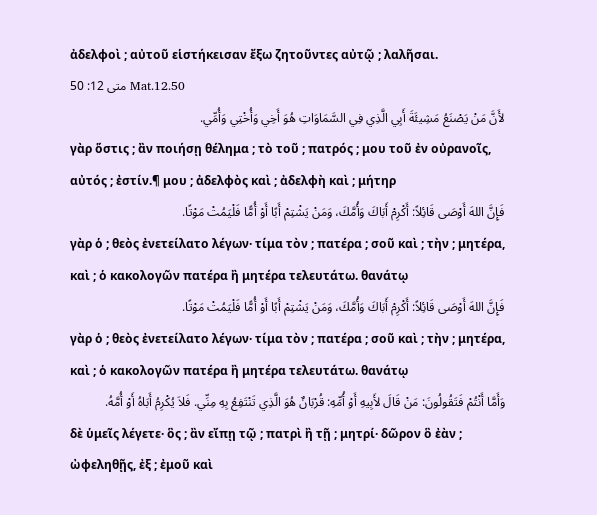ἀδελφοὶ ; αὐτοῦ εἱστήκεισαν ἔξω ζητοῦντες αὐτῷ ; λαλῆσαι.
متى 12: 50 Mat.12.50
لأَنَّ مَنْ يَصْنَعُ مَشِيئَةَ أَبِي الَّذِي فِي السَّمَاوَاتِ هُوَ أَخِي وَأُخْتِي وَأُمِّي.
γὰρ ὅστις ; ἂν ποιήσῃ θέλημα ; τὸ τοῦ ; πατρός ; μου τοῦ ἐν οὐρανοῖς, αὐτός ; ἐστίν.¶ μου ; ἀδελφὸς καὶ ; ἀδελφὴ καὶ ; μήτηρ
فَإِنَّ اللهَ أَوْصَى قَائِلاً: أَكْرِمْ أَبَاكَ وَأُمَّكَ، وَمَنْ يَشْتِمْ أَبًا أَوْ أُمًّا فَلْيَمُتْ مَوْتًا.
γὰρ ὁ ; θεὸς ἐνετείλατο λέγων· τίμα τὸν ; πατέρα ; σοῦ καὶ ; τὴν ; μητέρα, καὶ ; ὁ κακολογῶν πατέρα ἢ μητέρα τελευτάτω. θανάτῳ
فَإِنَّ اللهَ أَوْصَى قَائِلاً: أَكْرِمْ أَبَاكَ وَأُمَّكَ، وَمَنْ يَشْتِمْ أَبًا أَوْ أُمًّا فَلْيَمُتْ مَوْتًا.
γὰρ ὁ ; θεὸς ἐνετείλατο λέγων· τίμα τὸν ; πατέρα ; σοῦ καὶ ; τὴν ; μητέρα, καὶ ; ὁ κακολογῶν πατέρα ἢ μητέρα τελευτάτω. θανάτῳ
وَأَمَّا أَنْتُمْ فَتَقُولُونَ: مَنْ قَالَ لأَبِيهِ أَوْ أُمِّهِ: قُرْبَانٌ هُوَ الَّذِي تَنْتَفِعُ بِهِ مِنِّي. فَلاَ يُكْرِمُ أَبَاهُ أَوْ أُمَّهُ.
δὲ ὑμεῖς λέγετε· ὃς ; ἂν εἴπῃ τῷ ; πατρὶ ἢ τῇ ; μητρί· δῶρον ὃ ἐὰν ; ὠφεληθῇς, ἐξ ; ἐμοῦ καὶ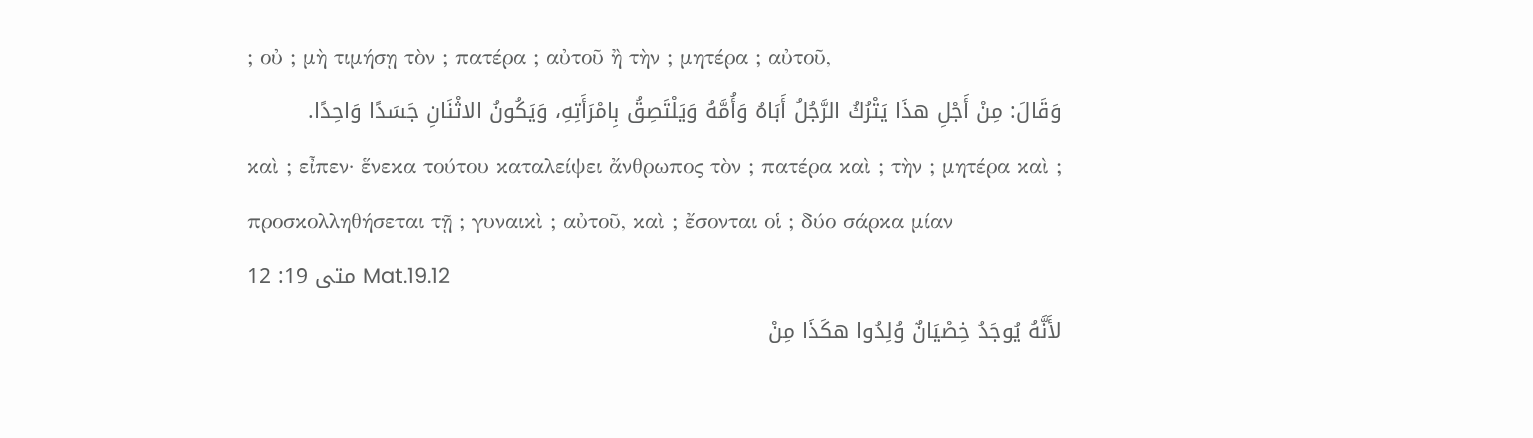; οὐ ; μὴ τιμήσῃ τὸν ; πατέρα ; αὐτοῦ ἢ τὴν ; μητέρα ; αὐτοῦ,
وَقَالَ: مِنْ أَجْلِ هذَا يَتْرُكُ الرَّجُلُ أَبَاهُ وَأُمَّهُ وَيَلْتَصِقُ بِامْرَأَتِهِ، وَيَكُونُ الاثْنَانِ جَسَدًا وَاحِدًا.
καὶ ; εἶπεν· ἕνεκα τούτου καταλείψει ἄνθρωπος τὸν ; πατέρα καὶ ; τὴν ; μητέρα καὶ ; προσκολληθήσεται τῇ ; γυναικὶ ; αὐτοῦ, καὶ ; ἔσονται οἱ ; δύο σάρκα μίαν
متى 19: 12 Mat.19.12
لأَنَّهُ يُوجَدُ خِصْيَانٌ وُلِدُوا هكَذَا مِنْ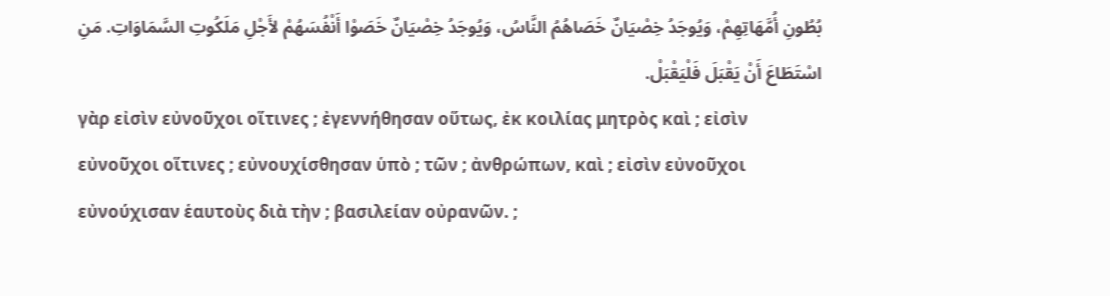بُطُونِ أُمَّهَاتِهِمْ، وَيُوجَدُ خِصْيَانٌ خَصَاهُمُ النَّاسُ، وَيُوجَدُ خِصْيَانٌ خَصَوْا أَنْفُسَهُمْ لأَجْلِ مَلَكُوتِ السَّمَاوَاتِ. مَنِ اسْتَطَاعَ أَنْ يَقْبَلَ فَلْيَقْبَلْ.
γὰρ εἰσὶν εὐνοῦχοι οἵτινες ; ἐγεννήθησαν οὕτως, ἐκ κοιλίας μητρὸς καὶ ; εἰσὶν εὐνοῦχοι οἵτινες ; εὐνουχίσθησαν ὑπὸ ; τῶν ; ἀνθρώπων, καὶ ; εἰσὶν εὐνοῦχοι εὐνούχισαν ἑαυτοὺς διὰ τὴν ; βασιλείαν οὐρανῶν. ;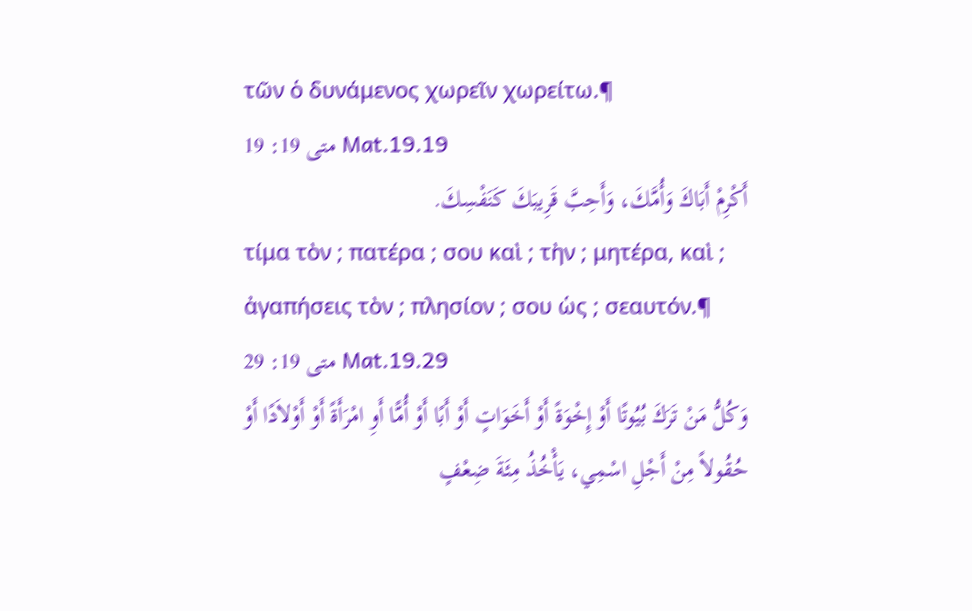τῶν ὁ δυνάμενος χωρεῖν χωρείτω.¶
متى 19: 19 Mat.19.19
أَكْرِمْ أَبَاكَ وَأُمَّكَ، وَأَحِبَّ قَرِيبَكَ كَنَفْسِكَ.
τίμα τὸν ; πατέρα ; σου καὶ ; τὴν ; μητέρα, καὶ ; ἀγαπήσεις τὸν ; πλησίον ; σου ὡς ; σεαυτόν.¶
متى 19: 29 Mat.19.29
وَكُلُّ مَنْ تَرَكَ بُيُوتًا أَوْ إِخْوَةً أَوْ أَخَوَاتٍ أَوْ أَبًا أَوْ أُمًّا أَوِ امْرَأَةً أَوْ أَوْلاَدًا أَوْ حُقُولاً مِنْ أَجْلِ اسْمِي، يَأْخُذُ مِئَةَ ضِعْفٍ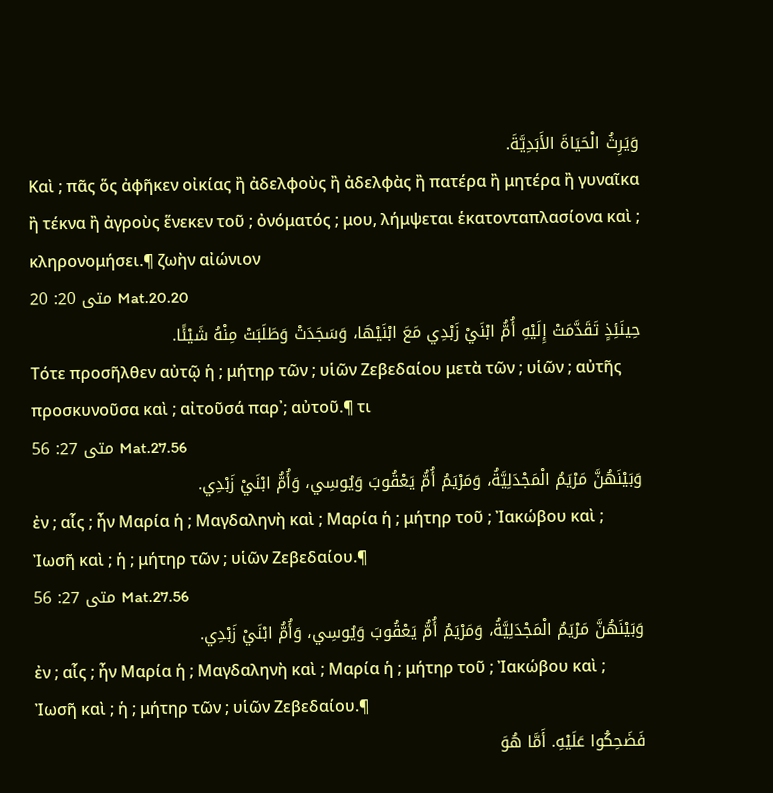وَيَرِثُ الْحَيَاةَ الأَبَدِيَّةَ.
Καὶ ; πᾶς ὅς ἀφῆκεν οἰκίας ἢ ἀδελφοὺς ἢ ἀδελφὰς ἢ πατέρα ἢ μητέρα ἢ γυναῖκα ἢ τέκνα ἢ ἀγροὺς ἕνεκεν τοῦ ; ὀνόματός ; μου, λήμψεται ἑκατονταπλασίονα καὶ ; κληρονομήσει.¶ ζωὴν αἰώνιον
متى 20: 20 Mat.20.20
حِينَئِذٍ تَقَدَّمَتْ إِلَيْهِ أُمُّ ابْنَيْ زَبْدِي مَعَ ابْنَيْهَا، وَسَجَدَتْ وَطَلَبَتْ مِنْهُ شَيْئًا.
Τότε προσῆλθεν αὐτῷ ἡ ; μήτηρ τῶν ; υἱῶν Ζεβεδαίου μετὰ τῶν ; υἱῶν ; αὐτῆς προσκυνοῦσα καὶ ; αἰτοῦσά παρ᾽; αὐτοῦ.¶ τι
متى 27: 56 Mat.27.56
وَبَيْنَهُنَّ مَرْيَمُ الْمَجْدَلِيَّةُ، وَمَرْيَمُ أُمُّ يَعْقُوبَ وَيُوسِي، وَأُمُّ ابْنَيْ زَبْدِي.
ἐν ; αἷς ; ἦν Μαρία ἡ ; Μαγδαληνὴ καὶ ; Μαρία ἡ ; μήτηρ τοῦ ; Ἰακώβου καὶ ; Ἰωσῆ καὶ ; ἡ ; μήτηρ τῶν ; υἱῶν Ζεβεδαίου.¶
متى 27: 56 Mat.27.56
وَبَيْنَهُنَّ مَرْيَمُ الْمَجْدَلِيَّةُ، وَمَرْيَمُ أُمُّ يَعْقُوبَ وَيُوسِي، وَأُمُّ ابْنَيْ زَبْدِي.
ἐν ; αἷς ; ἦν Μαρία ἡ ; Μαγδαληνὴ καὶ ; Μαρία ἡ ; μήτηρ τοῦ ; Ἰακώβου καὶ ; Ἰωσῆ καὶ ; ἡ ; μήτηρ τῶν ; υἱῶν Ζεβεδαίου.¶
فَضَحِكُوا عَلَيْهِ. أَمَّا هُوَ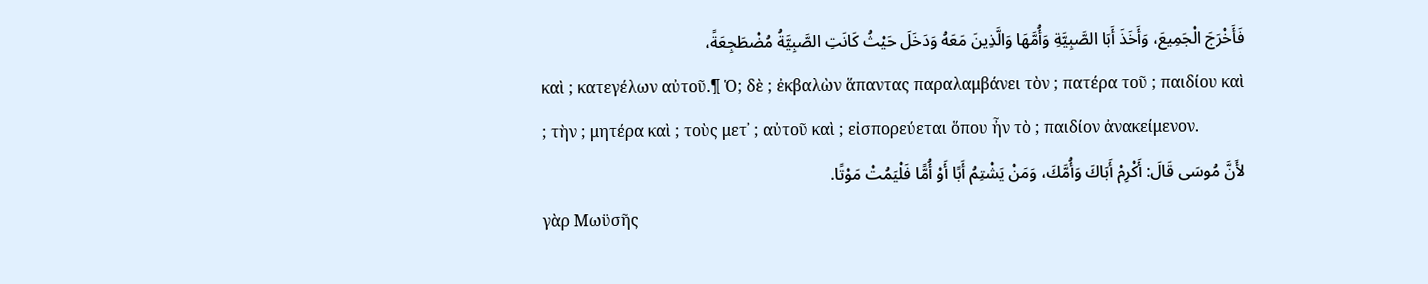فَأَخْرَجَ الْجَمِيعَ، وَأَخَذَ أَبَا الصَّبِيَّةِ وَأُمَّهَا وَالَّذِينَ مَعَهُ وَدَخَلَ حَيْثُ كَانَتِ الصَّبِيَّةُ مُضْطَجِعَةً،
καὶ ; κατεγέλων αὐτοῦ.¶ Ὁ; δὲ ; ἐκβαλὼν ἅπαντας παραλαμβάνει τὸν ; πατέρα τοῦ ; παιδίου καὶ ; τὴν ; μητέρα καὶ ; τοὺς μετ᾽ ; αὐτοῦ καὶ ; εἰσπορεύεται ὅπου ἦν τὸ ; παιδίον ἀνακείμενον.
لأَنَّ مُوسَى قَالَ: أَكْرِمْ أَبَاكَ وَأُمَّكَ، وَمَنْ يَشْتِمُ أَبًا أَوْ أُمًّا فَلْيَمُتْ مَوْتًا.
γὰρ Μωϋσῆς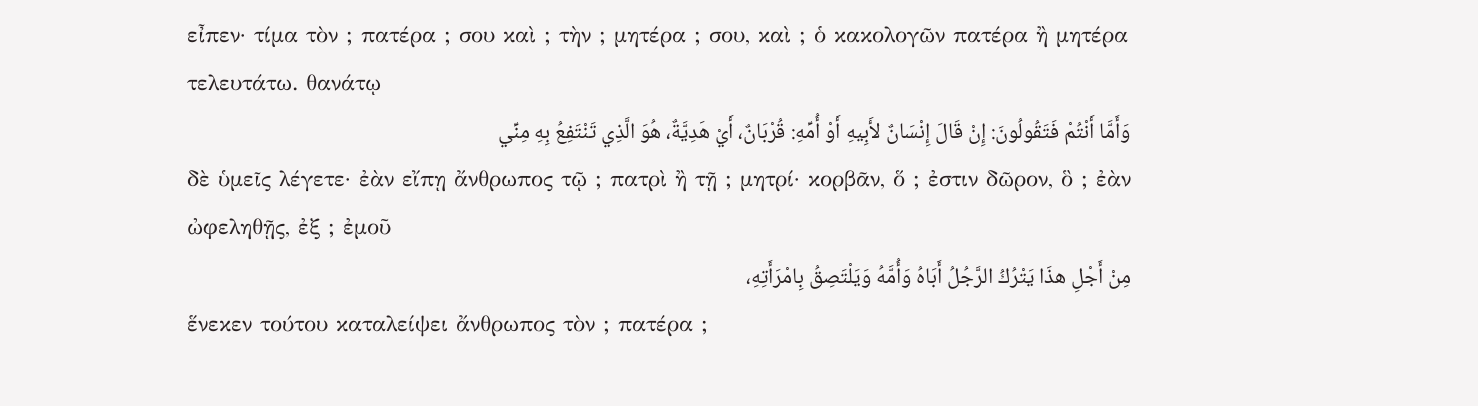εἶπεν· τίμα τὸν ; πατέρα ; σου καὶ ; τὴν ; μητέρα ; σου, καὶ ; ὁ κακολογῶν πατέρα ἢ μητέρα τελευτάτω. θανάτῳ
وَأَمَّا أَنْتُمْ فَتَقُولُونَ: إِنْ قَالَ إِنْسَانٌ لأَبِيهِ أَوْ أُمِّهِ: قُرْبَانٌ، أَيْ هَدِيَّةٌ، هُوَ الَّذِي تَنْتَفِعُ بِهِ مِنِّي
δὲ ὑμεῖς λέγετε· ἐὰν εἴπῃ ἄνθρωπος τῷ ; πατρὶ ἢ τῇ ; μητρί· κορβᾶν, ὅ ; ἐστιν δῶρον, ὃ ; ἐὰν ὠφεληθῇς, ἐξ ; ἐμοῦ
مِنْ أَجْلِ هذَا يَتْرُكُ الرَّجُلُ أَبَاهُ وَأُمَّهُ وَيَلْتَصِقُ بِامْرَأَتِهِ،
ἕνεκεν τούτου καταλείψει ἄνθρωπος τὸν ; πατέρα ;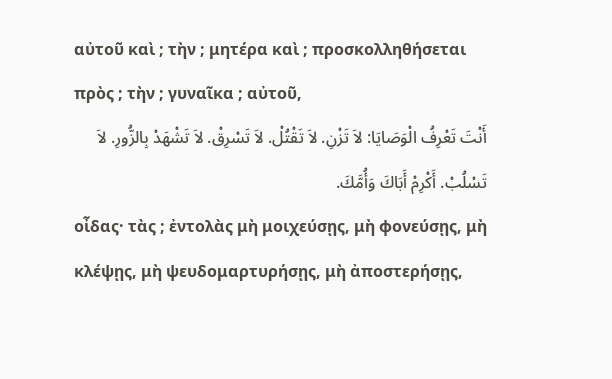αὐτοῦ καὶ ; τὴν ; μητέρα καὶ ; προσκολληθήσεται πρὸς ; τὴν ; γυναῖκα ; αὐτοῦ,
أَنْتَ تَعْرِفُ الْوَصَايَا: لاَ تَزْنِ. لاَ تَقْتُلْ. لاَ تَسْرِقْ. لاَ تَشْهَدْ بِالزُّورِ. لاَ تَسْلُبْ. أَكْرِمْ أَبَاكَ وَأُمَّكَ.
οἶδας· τὰς ; ἐντολὰς μὴ μοιχεύσῃς, μὴ φονεύσῃς, μὴ κλέψῃς, μὴ ψευδομαρτυρήσῃς, μὴ ἀποστερήσῃς,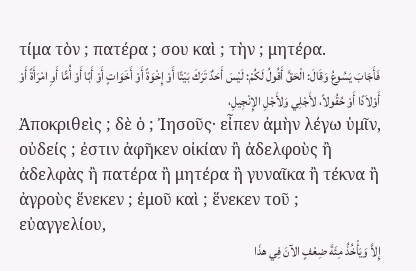τίμα τὸν ; πατέρα ; σου καὶ ; τὴν ; μητέρα.
فَأَجَابَ يَسُوعُ وَقَالَ: الْحَقَّ أَقُولُ لَكُمْ: لَيْسَ أَحَدٌ تَرَكَ بَيْتًا أَوْ إِخْوَةً أَوْ أَخَوَاتٍ أَوْ أَبًا أَوْ أُمًّا أَوِ امْرَأَةً أَوْ أَوْلاَدًا أَوْ حُقُولاً، لأَجْلِي وَلأَجْلِ الإِنْجِيلِ،
Ἀποκριθεὶς ; δὲ ὁ ; Ἰησοῦς· εἶπεν ἀμὴν λέγω ὑμῖν, οὐδείς ; ἐστιν ἀφῆκεν οἰκίαν ἢ ἀδελφοὺς ἢ ἀδελφὰς ἢ πατέρα ἢ μητέρα ἢ γυναῖκα ἢ τέκνα ἢ ἀγροὺς ἕνεκεν ; ἐμοῦ καὶ ; ἕνεκεν τοῦ ; εὐαγγελίου,
إِلاَّ وَيَأْخُذُ مِئَةَ ضِعْفٍ الآنَ فِي هذَا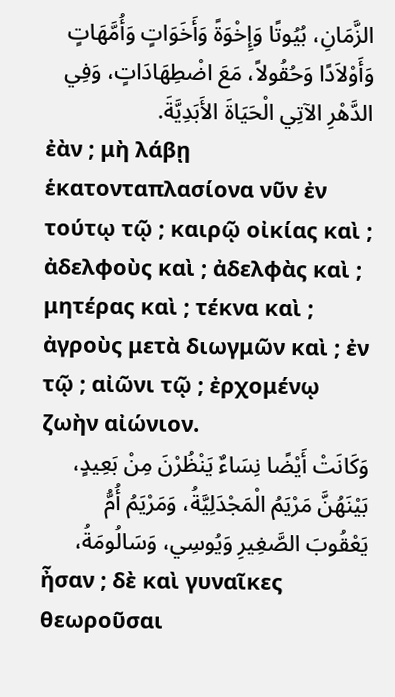الزَّمَانِ، بُيُوتًا وَإِخْوَةً وَأَخَوَاتٍ وَأُمَّهَاتٍ وَأَوْلاَدًا وَحُقُولاً، مَعَ اضْطِهَادَاتٍ، وَفِي الدَّهْرِ الآتِي الْحَيَاةَ الأَبَدِيَّةَ.
ἐὰν ; μὴ λάβῃ ἑκατονταπλασίονα νῦν ἐν τούτῳ τῷ ; καιρῷ οἰκίας καὶ ; ἀδελφοὺς καὶ ; ἀδελφὰς καὶ ; μητέρας καὶ ; τέκνα καὶ ; ἀγροὺς μετὰ διωγμῶν καὶ ; ἐν τῷ ; αἰῶνι τῷ ; ἐρχομένῳ ζωὴν αἰώνιον.
وَكَانَتْ أَيْضًا نِسَاءٌ يَنْظُرْنَ مِنْ بَعِيدٍ، بَيْنَهُنَّ مَرْيَمُ الْمَجْدَلِيَّةُ، وَمَرْيَمُ أُمُّ يَعْقُوبَ الصَّغِيرِ وَيُوسِي، وَسَالُومَةُ،
ἦσαν ; δὲ καὶ γυναῖκες θεωροῦσαι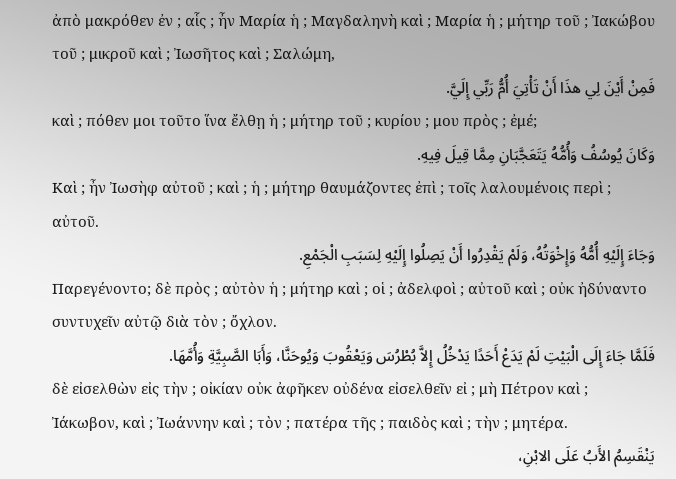ἀπὸ μακρόθεν ἐν ; αἷς ; ἦν Μαρία ἡ ; Μαγδαληνὴ καὶ ; Μαρία ἡ ; μήτηρ τοῦ ; Ἰακώβου τοῦ ; μικροῦ καὶ ; Ἰωσῆτος καὶ ; Σαλώμη,
فَمِنْ أَيْنَ لِي هذَا أَنْ تَأْتِيَ أُمُّ رَبِّي إِلَيَّ.
καὶ ; πόθεν μοι τοῦτο ἵνα ἔλθῃ ἡ ; μήτηρ τοῦ ; κυρίου ; μου πρὸς ; ἐμέ;
وَكَانَ يُوسُفُ وَأُمُّهُ يَتَعَجَّبَانِ مِمَّا قِيلَ فِيهِ.
Καὶ ; ἦν Ἰωσὴφ αὐτοῦ ; καὶ ; ἡ ; μήτηρ θαυμάζοντες ἐπὶ ; τοῖς λαλουμένοις περὶ ; αὐτοῦ.
وَجَاءَ إِلَيْهِ أُمُّهُ وَإِخْوَتُهُ، وَلَمْ يَقْدِرُوا أَنْ يَصِلُوا إِلَيْهِ لِسَبَبِ الْجَمْعِ.
Παρεγένοντο; δὲ πρὸς ; αὐτὸν ἡ ; μήτηρ καὶ ; οἱ ; ἀδελφοὶ ; αὐτοῦ καὶ ; οὐκ ἠδύναντο συντυχεῖν αὐτῷ διὰ τὸν ; ὄχλον.
فَلَمَّا جَاءَ إِلَى الْبَيْتِ لَمْ يَدَعْ أَحَدًا يَدْخُلُ إِلاَّ بُطْرُسَ وَيَعْقُوبَ وَيُوحَنَّا، وَأَبَا الصَّبِيَّةِ وَأُمَّهَا.
δὲ εἰσελθὼν εἰς τὴν ; οἰκίαν οὐκ ἀφῆκεν οὐδένα εἰσελθεῖν εἰ ; μὴ Πέτρον καὶ ; Ἰάκωβον, καὶ ; Ἰωάννην καὶ ; τὸν ; πατέρα τῆς ; παιδὸς καὶ ; τὴν ; μητέρα.
يَنْقَسِمُ الأَبُ عَلَى الابْنِ،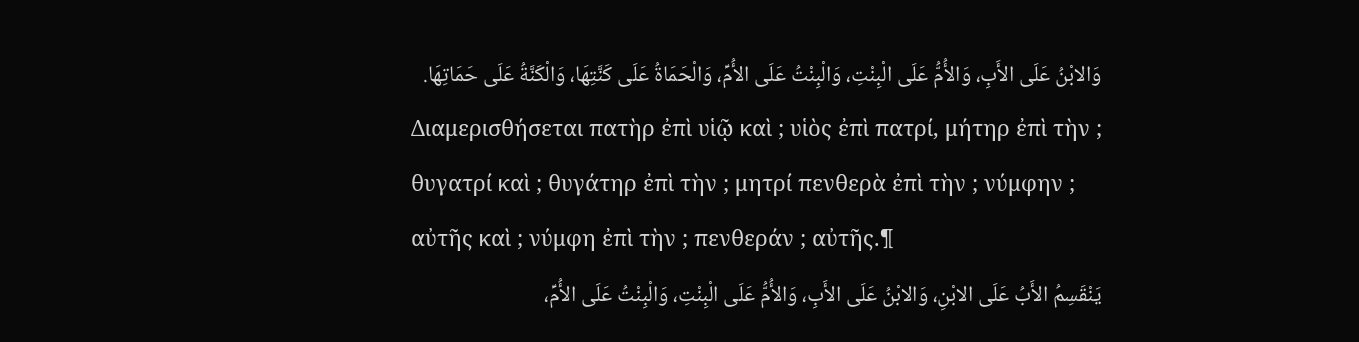وَالابْنُ عَلَى الأَبِ، وَالأُمُّ عَلَى الْبِنْتِ، وَالْبِنْتُ عَلَى الأُمِّ، وَالْحَمَاةُ عَلَى كَنَّتِهَا، وَالْكَنَّةُ عَلَى حَمَاتِهَا.
Διαμερισθήσεται πατὴρ ἐπὶ υἱῷ καὶ ; υἱὸς ἐπὶ πατρί, μήτηρ ἐπὶ τὴν ; θυγατρί καὶ ; θυγάτηρ ἐπὶ τὴν ; μητρί πενθερὰ ἐπὶ τὴν ; νύμφην ; αὐτῆς καὶ ; νύμφη ἐπὶ τὴν ; πενθεράν ; αὐτῆς.¶
يَنْقَسِمُ الأَبُ عَلَى الابْنِ، وَالابْنُ عَلَى الأَبِ، وَالأُمُّ عَلَى الْبِنْتِ، وَالْبِنْتُ عَلَى الأُمِّ،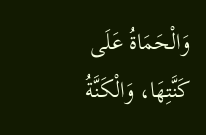وَالْحَمَاةُ عَلَى كَنَّتِهَا، وَالْكَنَّةُ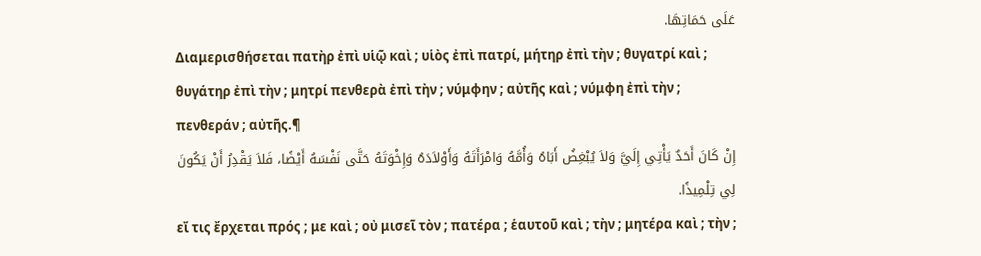عَلَى حَمَاتِهَا.
Διαμερισθήσεται πατὴρ ἐπὶ υἱῷ καὶ ; υἱὸς ἐπὶ πατρί, μήτηρ ἐπὶ τὴν ; θυγατρί καὶ ; θυγάτηρ ἐπὶ τὴν ; μητρί πενθερὰ ἐπὶ τὴν ; νύμφην ; αὐτῆς καὶ ; νύμφη ἐπὶ τὴν ; πενθεράν ; αὐτῆς.¶
إِنْ كَانَ أَحَدٌ يَأْتِي إِلَيَّ وَلاَ يُبْغِضُ أَبَاهُ وَأُمَّهُ وَامْرَأَتَهُ وَأَوْلاَدَهُ وَإِخْوَتَهُ حَتَّى نَفْسَهُ أَيْضًا، فَلاَ يَقْدِرُ أَنْ يَكُونَ لِي تِلْمِيذًا.
εἴ τις ἔρχεται πρός ; με καὶ ; οὐ μισεῖ τὸν ; πατέρα ; ἑαυτοῦ καὶ ; τὴν ; μητέρα καὶ ; τὴν ;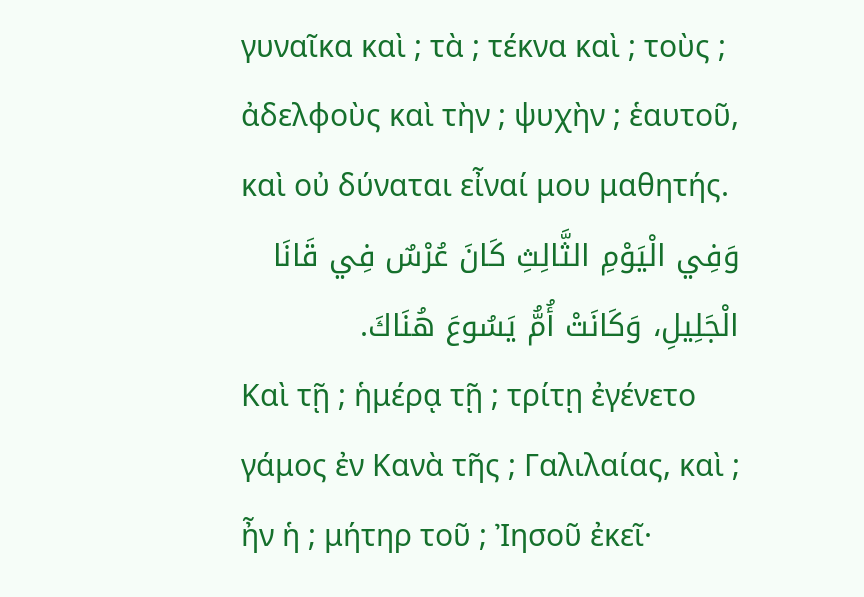γυναῖκα καὶ ; τὰ ; τέκνα καὶ ; τοὺς ; ἀδελφοὺς καὶ τὴν ; ψυχὴν ; ἑαυτοῦ, καὶ οὐ δύναται εἶναί μου μαθητής.
وَفِي الْيَوْمِ الثَّالِثِ كَانَ عُرْسٌ فِي قَانَا الْجَلِيلِ، وَكَانَتْ أُمُّ يَسُوعَ هُنَاكَ.
Καὶ τῇ ; ἡμέρᾳ τῇ ; τρίτῃ ἐγένετο γάμος ἐν Κανὰ τῆς ; Γαλιλαίας, καὶ ; ἦν ἡ ; μήτηρ τοῦ ; Ἰησοῦ ἐκεῖ·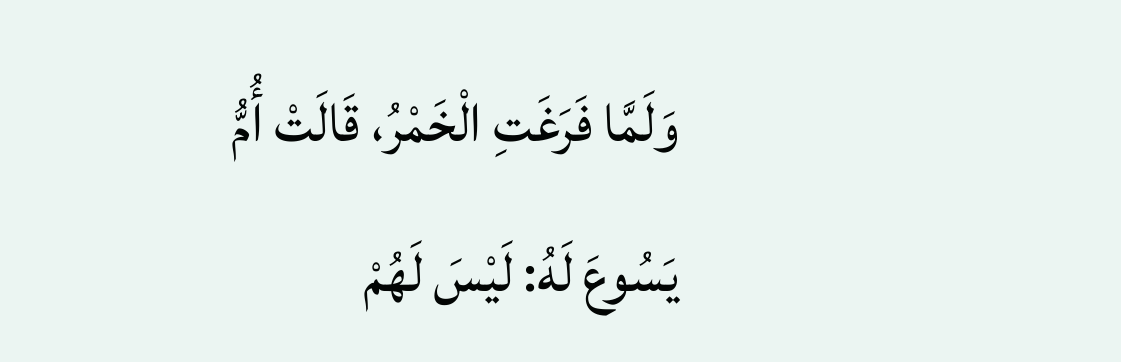وَلَمَّا فَرَغَتِ الْخَمْرُ، قَالَتْ أُمُّ يَسُوعَ لَهُ: لَيْسَ لَهُمْ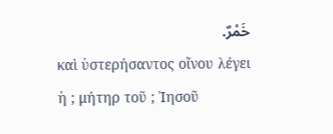خَمْرٌ.
καὶ ὑστερήσαντος οἴνου λέγει ἡ ; μήτηρ τοῦ ; Ἰησοῦ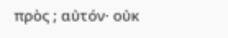πρὸς ; αὐτόν· οὐκ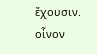ἔχουσιν. οἶνον